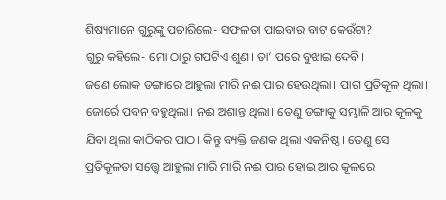ଶିଷ୍ୟମାନେ ଗୁରୁଙ୍କୁ ପଚାରିଲେ- ସଫଳତା ପାଇବାର ବାଟ କେଉଁଟା?
ଗୁରୁ କହିଲେ- ମୋ ଠାରୁ ଗପଟିଏ ଶୁଣ। ତା’ ପରେ ବୁଝାଇ ଦେବି।
ଜଣେ ଲୋକ ଡଙ୍ଗାରେ ଆହୁଲା ମାରି ନଈ ପାର ହେଉଥିଲା। ପାଗ ପ୍ରତିକୂଳ ଥିଲା। ଜୋର୍ରେ ପବନ ବହୁଥିଲା। ନଈ ଅଶାନ୍ତ ଥିଲା। ତେଣୁ ଡଙ୍ଗାକୁ ସମ୍ଭାଳି ଆର କୂଳକୁ ଯିବା ଥିଲା କାଠିକର ପାଠ। କିନ୍ତୁ ବ୍ୟକ୍ତି ଜଣକ ଥିଲା ଏକନିଷ୍ଠ। ତେଣୁ ସେ ପ୍ରତିକୂଳତା ସତ୍ତ୍ବେ ଆହୁଲା ମାରି ମାରି ନଈ ପାର ହୋଇ ଆର କୂଳରେ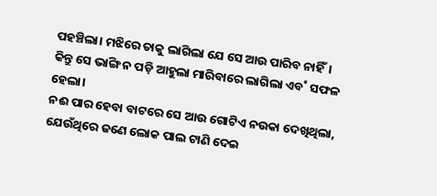ପହଞ୍ଚିଲା। ମଝିରେ ତାକୁ ଲାଗିଲା ଯେ ସେ ଆଉ ପାରିବ ନାହିଁ। କିନ୍ତୁ ସେ ଭାଙ୍ଗି ନ ପଡ଼ି ଆହୁଲା ମାରିବାରେ ଲାଗିଲା ଏବ˚ ସଫଳ ହେଲା।
ନଈ ପାର ହେବା ବାଟରେ ସେ ଆଉ ଗୋଟିଏ ନଉକା ଦେଖିଥିଲା, ଯେଉଁଥିରେ ଜଣେ ଲୋକ ପାଲ ଟାଣି ଦେଇ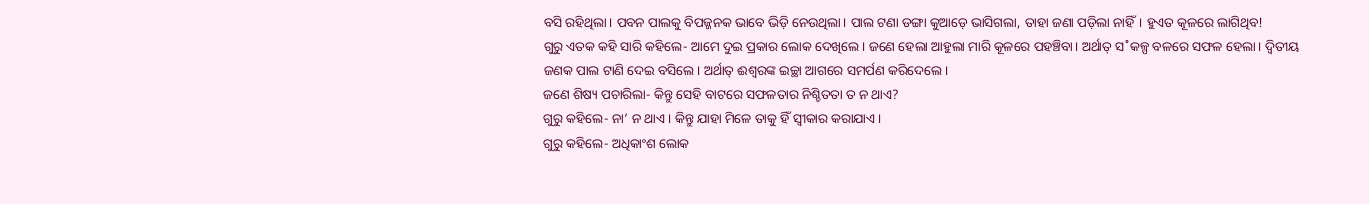ବସି ରହିଥିଲା। ପବନ ପାଲକୁ ବିପଜ୍ଜନକ ଭାବେ ଭିଡ଼ି ନେଉଥିଲା। ପାଲ ଟଣା ଡଙ୍ଗା କୁଆଡ଼େ ଭାସିଗଲା, ତାହା ଜଣା ପଡ଼ିଲା ନାହିଁ। ହୁଏତ କୂଳରେ ଲାଗିଥିବ!
ଗୁରୁ ଏତକ କହି ସାରି କହିଲେ- ଆମେ ଦୁଇ ପ୍ରକାର ଲୋକ ଦେଖିଲେ। ଜଣେ ହେଲା ଆହୁଲା ମାରି କୂଳରେ ପହଞ୍ଚିବା। ଅର୍ଥାତ୍ ସ˚କଳ୍ପ ବଳରେ ସଫଳ ହେଲା। ଦ୍ବିତୀୟ ଜଣକ ପାଲ ଟାଣି ଦେଇ ବସିଲେ। ଅର୍ଥାତ୍ ଈଶ୍ବରଙ୍କ ଇଚ୍ଛା ଆଗରେ ସମର୍ପଣ କରିଦେଲେ।
ଜଣେ ଶିଷ୍ୟ ପଚାରିଲା- କିନ୍ତୁ ସେହି ବାଟରେ ସଫଳତାର ନିଶ୍ଚିତତା ତ ନ ଥାଏ?
ଗୁରୁ କହିଲେ- ନା’ ନ ଥାଏ। କିନ୍ତୁ ଯାହା ମିଳେ ତାକୁ ହିଁ ସ୍ବୀକାର କରାଯାଏ।
ଗୁରୁ କହିଲେ- ଅଧିକାଂଶ ଲୋକ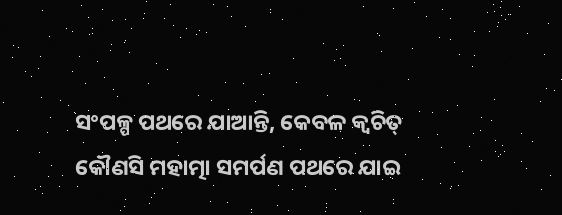ସଂପଳ୍ପ ପଥରେ ଯାଆନ୍ତି, କେବଳ କ୍ବଚିତ୍ କୌଣସି ମହାତ୍ମା ସମର୍ପଣ ପଥରେ ଯାଇ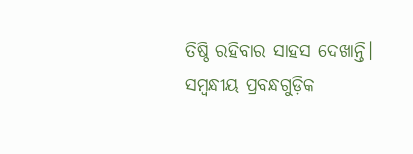ତିଷ୍ଠି ରହିବାର ସାହସ ଦେଖାନ୍ତି।
ସମ୍ବନ୍ଧୀୟ ପ୍ରବନ୍ଧଗୁଡ଼ିକ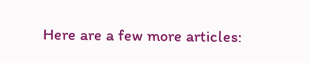Here are a few more articles: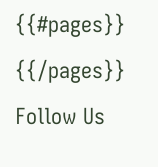{{#pages}}
{{/pages}}
Follow Us